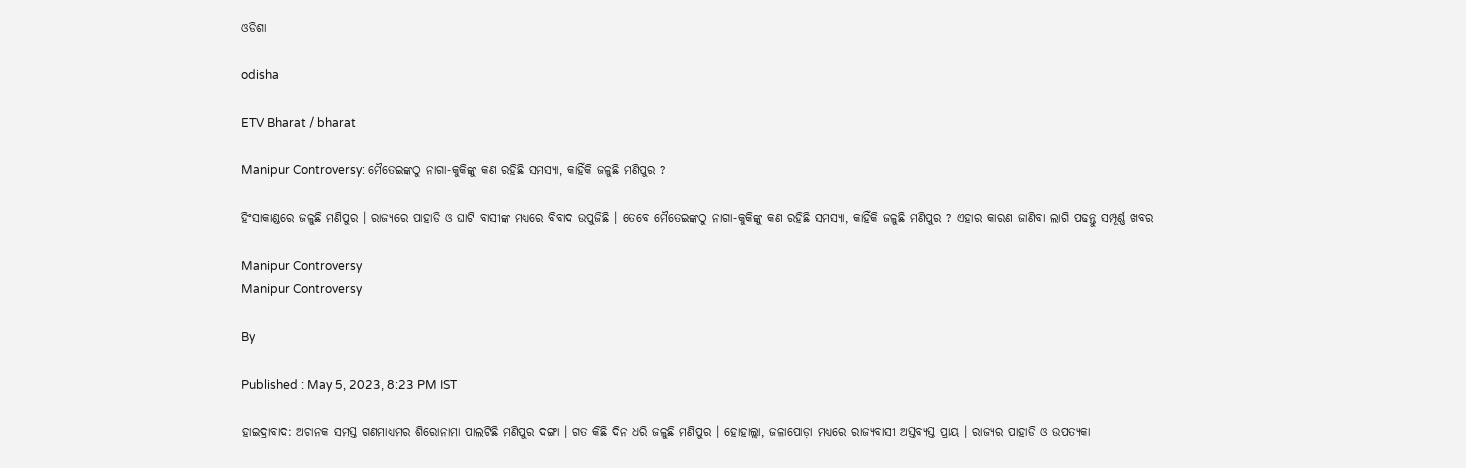ଓଡିଶା

odisha

ETV Bharat / bharat

Manipur Controversy: ମୈତେଇଙ୍କଠୁ ନାଗା-କୁକିଙ୍କୁ କଣ ରହିଛି ସମସ୍ୟା, କାହିଁକି ଜଳୁଛି ମଣିପୁର ?

ହିଂସାକାଣ୍ଡରେ ଜଳୁଛି ମଣିପୁର । ରାଜ୍ୟରେ ପାହାଡି ଓ ଘାଟି ବାସୀଙ୍କ ମଧ୍ୟରେ ବିବାଦ ଉପୁଜିଛି । ତେବେ ମୈତେଇଙ୍କଠୁ ନାଗା-କୁକିଙ୍କୁ କଣ ରହିଛି ସମସ୍ୟା, କାହିଁକି ଜଳୁଛି ମଣିପୁର ? ଏହାର କାରଣ ଜାଣିବା ଲାଗି ପଢନ୍ତୁ ସମ୍ପୂର୍ଣ୍ଣ ଖବର

Manipur Controversy
Manipur Controversy

By

Published : May 5, 2023, 8:23 PM IST

ହାଇଦ୍ରାବାଦ: ଅଚାନକ ସମସ୍ତ ଗଣମାଧ୍ୟମର ଶିରୋନାମା ପାଲଟିଛି ମଣିପୁର ଦଙ୍ଗା । ଗତ କିଛି ଦିନ ଧରି ଜଳୁଛି ମଣିପୁର । ହୋହାଲ୍ଲା, ଜଳାପୋଡ଼ା ମଧ୍ୟରେ ରାଜ୍ୟବାସୀ ଅସ୍ତବ୍ୟସ୍ତ ପ୍ରାୟ । ରାଜ୍ୟର ପାହାଡି ଓ ଉପତ୍ୟକା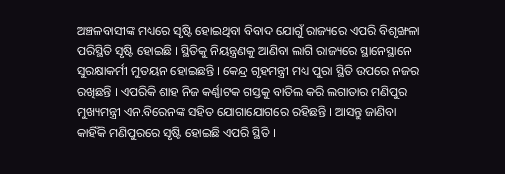ଅଞ୍ଚଳବାସୀଙ୍କ ମଧ୍ୟରେ ସୃଷ୍ଟି ହୋଇଥିବା ବିବାଦ ଯୋଗୁଁ ରାଜ୍ୟରେ ଏପରି ବିଶୃଙ୍ଖଳା ପରିସ୍ଥିତି ସୃଷ୍ଟି ହୋଇଛି । ସ୍ଥିତିକୁ ନିୟନ୍ତ୍ରଣକୁ ଆଣିବା ଲାଗି ରାଜ୍ୟରେ ସ୍ଥାନେସ୍ଥାନେ ସୁରକ୍ଷାକର୍ମୀ ମୁତୟନ ହୋଇଛନ୍ତି । କେନ୍ଦ୍ର ଗୃହମନ୍ତ୍ରୀ ମଧ୍ୟ ପୁରା ସ୍ଥିତି ଉପରେ ନଜର ରଖିଛନ୍ତି । ଏପରିକି ଶାହ ନିଜ କର୍ଣ୍ଣାଟକ ଗସ୍ତକୁ ବାତିଲ କରି ଲଗାତାର ମଣିପୁର ମୁଖ୍ୟମନ୍ତ୍ରୀ ଏନ.ବିରେନଙ୍କ ସହିତ ଯୋଗାଯୋଗରେ ରହିଛନ୍ତି । ଆସନ୍ତୁ ଜାଣିବା କାହିଁକି ମଣିପୁରରେ ସୃଷ୍ଟି ହୋଇଛି ଏପରି ସ୍ଥିତି ।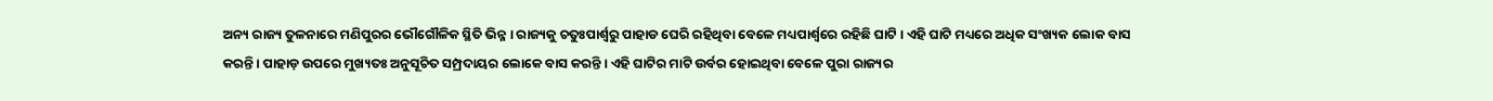ଅନ୍ୟ ରାଜ୍ୟ ତୁଳନାରେ ମଣିପୁରର ଭୌଗୌଳିକ ସ୍ଥିତି ଭିନ୍ନ । ରାଜ୍ୟକୁ ଚତୁଃପାର୍ଶ୍ବରୁ ପାହାଡ ଘେରି ରହିଥିବା ବେଳେ ମଧ୍ୟପାର୍ଶ୍ବରେ ରହିଛି ଘାଟି । ଏହି ଘାଟି ମଧ୍ୟରେ ଅଧିକ ସଂଖ୍ୟକ ଲୋକ ବାସ କରନ୍ତି । ପାହାଡ଼ ଉପରେ ମୁଖ୍ୟତଃ ଅନୁସୂଚିତ ସମ୍ପ୍ରଦାୟର ଲୋକେ ବାସ କରନ୍ତି । ଏହି ଘାଟିର ମାଟି ଉର୍ବର ହୋଇଥିବା ବେଳେ ପୁରା ରାଜ୍ୟର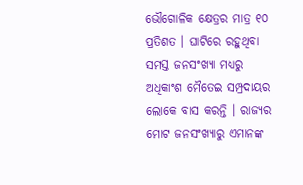ଭୌଗୋଳିକ କ୍ଷେତ୍ରର ମାତ୍ର ୧୦ ପ୍ରତିଶତ । ଘାଟିରେ ରହୁଥିବା ସମସ୍ତ ଜନସଂଖ୍ୟା ମଧ୍ୟରୁ ଅଧିକାଂଶ ମୈତେଇ ସମ୍ପ୍ରଦାୟର ଲୋକେ ବାସ କରନ୍ତି । ରାଜ୍ୟର ମୋଟ ଜନସଂଖ୍ୟାରୁ ଏମାନଙ୍କ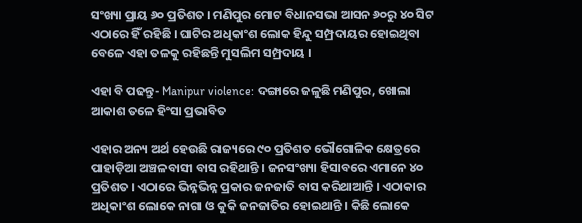ସଂଖ୍ୟା ପ୍ରାୟ ୬୦ ପ୍ରତିଶତ । ମଣିପୁର ମୋଟ ବିଧାନସଭା ଆସନ ୬୦ରୁ ୪୦ ସିଟ ଏଠାରେ ହିଁ ରହିଛି । ଘାଟିର ଅଧିକାଂଶ ଲୋକ ହିନ୍ଦୁ ସମ୍ପ୍ରଦାୟର ହୋଇଥିବା ବେଳେ ଏହା ତଳକୁ ରହିଛନ୍ତି ମୁସଲିମ ସମ୍ପ୍ରଦାୟ ।

ଏହା ବି ପଢନ୍ତୁ- Manipur violence: ଦଙ୍ଗାରେ ଜଳୁଛି ମଣିପୁର, ଖୋଲା ଆକାଶ ତଳେ ହିଂସା ପ୍ରଭାବିତ

ଏହାର ଅନ୍ୟ ଅର୍ଥ ହେଉଛି ରାଜ୍ୟରେ ୯୦ ପ୍ରତିଶତ ଭୌଗୋଳିକ କ୍ଷେତ୍ରରେ ପାହାଡ଼ିଆ ଅଞ୍ଚଳବାସୀ ବାସ ରହିଥାନ୍ତି । ଜନସଂଖ୍ୟା ହିସାବରେ ଏମାନେ ୪୦ ପ୍ରତିଶତ । ଏଠାରେ ଭିନ୍ନଭିନ୍ନ ପ୍ରକାର ଜନଜାତି ବାସ କରିଥାଆନ୍ତି । ଏଠାକାର ଅଧିକାଂଶ ଲୋକେ ନାଗା ଓ କୁକି ଜନଜାତିର ହୋଇଥାନ୍ତି । କିଛି ଲୋକେ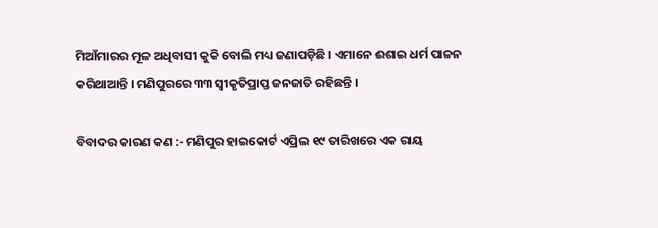ମିଆଁମାରର ମୂଳ ଅଧିବାସୀ କୁକି ବୋଲି ମଧ୍ୟ ଜଣାପଡ଼ିଛି । ଏମାନେ ଈଶାଇ ଧର୍ମ ପାଳନ କରିଥାଆନ୍ତି । ମଣିପୁରରେ ୩୩ ସ୍ବୀକୃତିପ୍ରାପ୍ତ ଜନଜାତି ରହିଛନ୍ତି ।

ବିବାଦର କାରଣ କଣ :- ମଣିପୁର ହାଇକୋର୍ଟ ଏପ୍ରିଲ ୧୯ ତାରିଖରେ ଏକ ରାୟ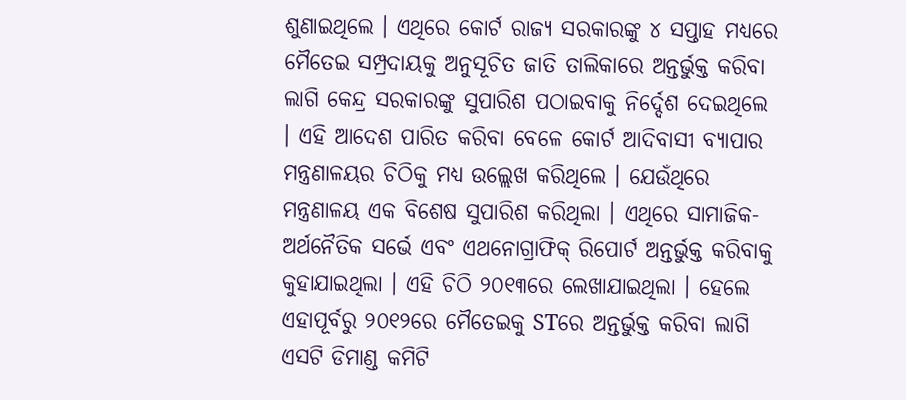ଶୁଣାଇଥିଲେ । ଏଥିରେ କୋର୍ଟ ରାଜ୍ୟ ସରକାରଙ୍କୁ ୪ ସପ୍ତାହ ମଧ୍ୟରେ ମୈତେଇ ସମ୍ପ୍ରଦାୟକୁ ଅନୁସୂଚିତ ଜାତି ତାଲିକାରେ ଅନ୍ତର୍ଭୁକ୍ତ କରିବା ଲାଗି କେନ୍ଦ୍ର ସରକାରଙ୍କୁ ସୁପାରିଶ ପଠାଇବାକୁ ନିର୍ଦ୍ଦେଶ ଦେଇଥିଲେ । ଏହି ଆଦେଶ ପାରିତ କରିବା ବେଳେ କୋର୍ଟ ଆଦିବାସୀ ବ୍ୟାପାର ମନ୍ତ୍ରଣାଳୟର ଚିଠିକୁ ମଧ୍ୟ ଉଲ୍ଲେଖ କରିଥିଲେ । ଯେଉଁଥିରେ ମନ୍ତ୍ରଣାଳୟ ଏକ ବିଶେଷ ସୁପାରିଶ କରିଥିଲା । ଏଥିରେ ସାମାଜିକ-ଅର୍ଥନୈତିକ ସର୍ଭେ ଏବଂ ଏଥନୋଗ୍ରାଫିକ୍ ରିପୋର୍ଟ ଅନ୍ତର୍ଭୁକ୍ତ କରିବାକୁ କୁହାଯାଇଥିଲା । ଏହି ଚିଠି ୨୦୧୩ରେ ଲେଖାଯାଇଥିଲା । ହେଲେ ଏହାପୂର୍ବରୁ ୨୦୧୨ରେ ମୈତେଇକୁ STରେ ଅନ୍ତର୍ଭୁକ୍ତ କରିବା ଲାଗି ଏସଟି ଡିମାଣ୍ଡ କମିଟି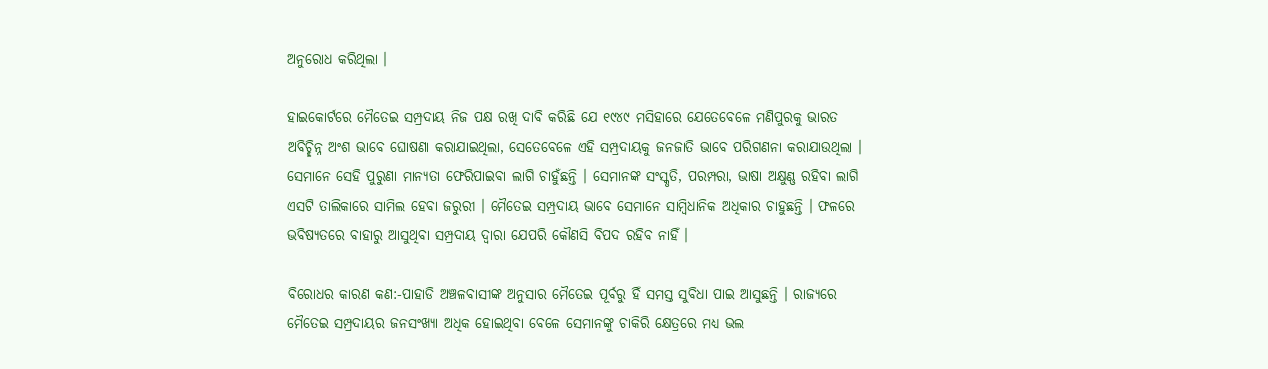ଅନୁରୋଧ କରିଥିଲା ।

ହାଇକୋର୍ଟରେ ମୈତେଇ ସମ୍ପ୍ରଦାୟ ନିଜ ପକ୍ଷ ରଖି ଦାବି କରିଛି ଯେ ୧୯୪୯ ମସିହାରେ ଯେତେବେଳେ ମଣିପୁରକୁ ଭାରତ ଅବିଚ୍ଛିନ୍ନ ଅଂଶ ଭାବେ ଘୋଷଣା କରାଯାଇଥିଲା, ସେତେବେଳେ ଏହି ସମ୍ପ୍ରଦାୟକୁ ଜନଜାତି ଭାବେ ପରିଗଣନା କରାଯାଉଥିଲା । ସେମାନେ ସେହି ପୁରୁଣା ମାନ୍ୟତା ଫେରିପାଇବା ଲାଗି ଚାହୁଁଛନ୍ତି । ସେମାନଙ୍କ ସଂସ୍କୃତି, ପରମ୍ପରା, ଭାଷା ଅକ୍ଷୁଣ୍ଣ ରହିବା ଲାଗି ଏସଟି ତାଲିକାରେ ସାମିଲ ହେବା ଜରୁରୀ । ମୈତେଇ ସମ୍ପ୍ରଦାୟ ଭାବେ ସେମାନେ ସାମ୍ବିଧାନିକ ଅଧିକାର ଚାହୁଛନ୍ତି । ଫଳରେ ଭବିଷ୍ୟତରେ ବାହାରୁ ଆସୁଥିବା ସମ୍ପ୍ରଦାୟ ଦ୍ବାରା ଯେପରି କୌଣସି ବିପଦ ରହିବ ନାହିଁ ।

ବିରୋଧର କାରଣ କଣ:-ପାହାଡି ଅଞ୍ଚଳବାସୀଙ୍କ ଅନୁସାର ମୈତେଇ ପୂର୍ବରୁ ହିଁ ସମସ୍ତ ସୁବିଧା ପାଇ ଆସୁଛନ୍ତି । ରାଜ୍ୟରେ ମୈତେଇ ସମ୍ପ୍ରଦାୟର ଜନସଂଖ୍ୟା ଅଧିକ ହୋଇଥିବା ବେଳେ ସେମାନଙ୍କୁ ଚାକିରି କ୍ଷେତ୍ରରେ ମଧ୍ୟ ଭଲ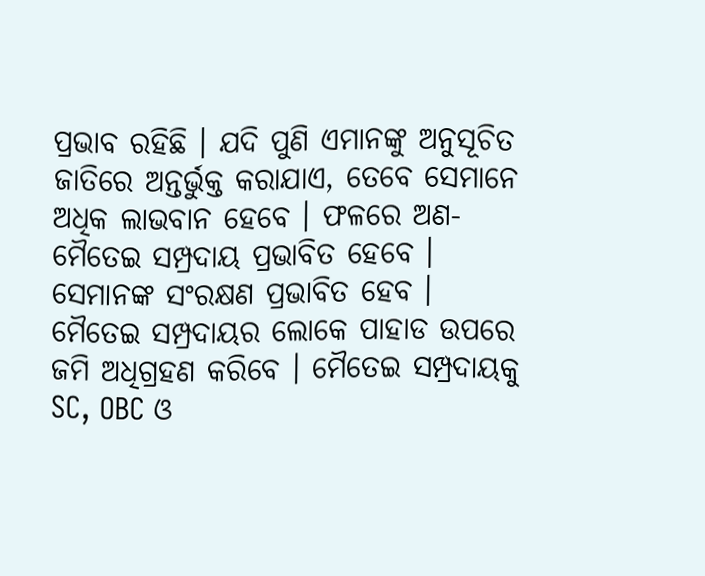ପ୍ରଭାବ ରହିଛି । ଯଦି ପୁଣି ଏମାନଙ୍କୁ ଅନୁସୂଚିତ ଜାତିରେ ଅନ୍ତର୍ଭୁକ୍ତ କରାଯାଏ, ତେବେ ସେମାନେ ଅଧିକ ଲାଭବାନ ହେବେ । ଫଳରେ ଅଣ-ମୈତେଇ ସମ୍ପ୍ରଦାୟ ପ୍ରଭାବିତ ହେବେ । ସେମାନଙ୍କ ସଂରକ୍ଷଣ ପ୍ରଭାବିତ ହେବ । ମୈତେଇ ସମ୍ପ୍ରଦାୟର ଲୋକେ ପାହାଡ ଉପରେ ଜମି ଅଧିଗ୍ରହଣ କରିବେ । ମୈତେଇ ସମ୍ପ୍ରଦାୟକୁ SC, OBC ଓ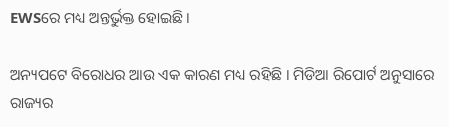EWSରେ ମଧ୍ୟ ଅନ୍ତର୍ଭୁକ୍ତ ହୋଇଛି ।

ଅନ୍ୟପଟେ ବିରୋଧର ଆଉ ଏକ କାରଣ ମଧ୍ୟ ରହିଛି । ମିଡିଆ ରିପୋର୍ଟ ଅନୁସାରେ ରାଜ୍ୟର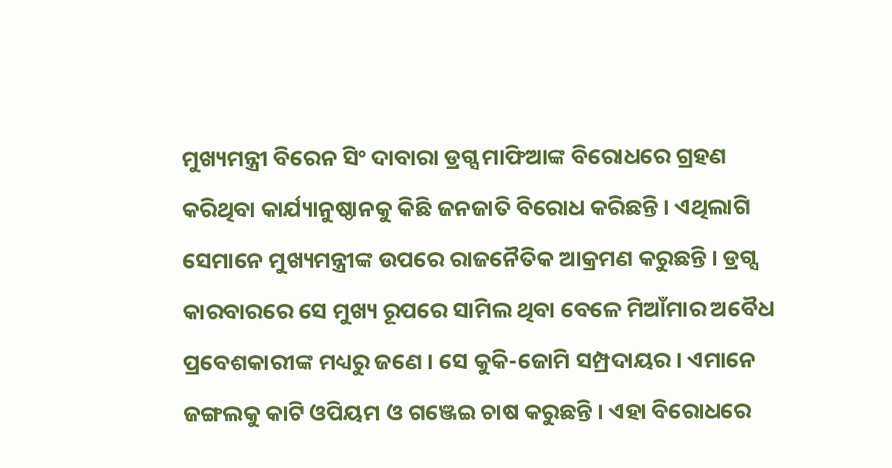ମୁଖ୍ୟମନ୍ତ୍ରୀ ବିରେନ ସିଂ ଦାବାରା ଡ୍ରଗ୍ସ ମାଫିଆଙ୍କ ବିରୋଧରେ ଗ୍ରହଣ କରିଥିବା କାର୍ଯ୍ୟାନୁଷ୍ଠାନକୁ କିଛି ଜନଜାତି ବିରୋଧ କରିଛନ୍ତି । ଏଥିଲାଗି ସେମାନେ ମୁଖ୍ୟମନ୍ତ୍ରୀଙ୍କ ଉପରେ ରାଜନୈତିକ ଆକ୍ରମଣ କରୁଛନ୍ତି । ଡ୍ରଗ୍ସ କାରବାରରେ ସେ ମୁଖ୍ୟ ରୂପରେ ସାମିଲ ଥିବା ବେଳେ ମିଆଁମାର ଅବୈଧ ପ୍ରବେଶକାରୀଙ୍କ ମଧ୍ୟରୁ ଜଣେ । ସେ କୁକି-ଜୋମି ସମ୍ପ୍ରଦାୟର । ଏମାନେ ଜଙ୍ଗଲକୁ କାଟି ଓପିୟମ ଓ ଗଞ୍ଜେଇ ଚାଷ କରୁଛନ୍ତି । ଏହା ବିରୋଧରେ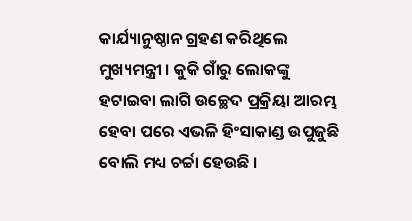କାର୍ଯ୍ୟାନୁଷ୍ଠାନ ଗ୍ରହଣ କରିଥିଲେ ମୁଖ୍ୟମନ୍ତ୍ରୀ । କୁକି ଗାଁରୁ ଲୋକଙ୍କୁ ହଟାଇବା ଲାଗି ଉଚ୍ଛେଦ ପ୍ରକ୍ରିୟା ଆରମ୍ଭ ହେବା ପରେ ଏଭଳି ହିଂସାକାଣ୍ଡ ଉପୁଜୁଛି ବୋଲି ମଧ୍ୟ ଚର୍ଚ୍ଚା ହେଉଛି ।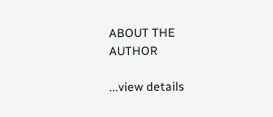ABOUT THE AUTHOR

...view details